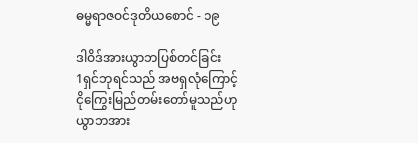ဓမ္မရာဇဝင်ဒုတိယစောင် - ၁၉

ဒါဝိဒ်အားယွာဘပြစ်တင်ခြင်း
1ရှင်ဘုရင်သည် အဗရှလုံကြောင့် ငိုကြွေးမြည်တမ်းတော်မူသည်ဟု ယွာဘအား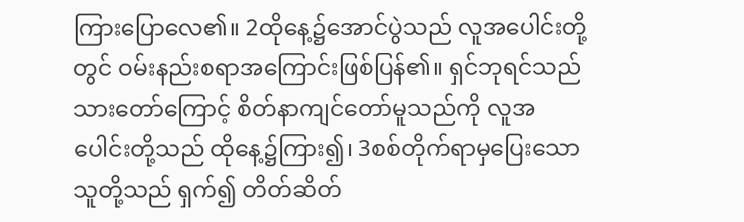ကြားပြောလေ၏။ 2ထိုနေ့၌အောင်ပွဲသည် လူအပေါင်းတို့တွင် ဝမ်းနည်းစရာအကြောင်းဖြစ်ပြန်၏။ ရှင်ဘုရင်သည် သားတော်ကြောင့် စိတ်နာကျင်တော်မူသည်ကို လူအပေါင်းတို့သည် ထိုနေ့၌ကြား၍၊ 3စစ်တိုက်ရာမှပြေးသော သူတို့သည် ရှက်၍ တိတ်ဆိတ်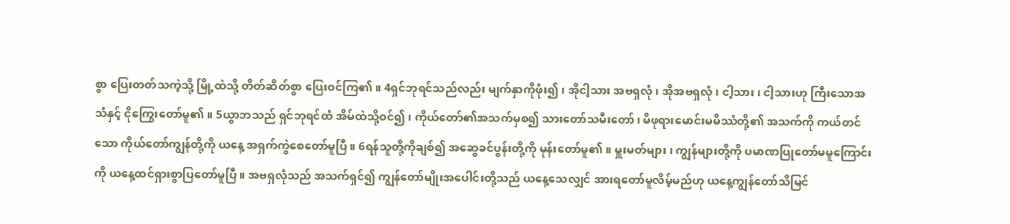စွာ ပြေးတတ်သကဲ့သို့ မြို့ထဲသို့ တိတ်ဆိတ်စွာ ပြေးဝင်ကြ၏။ 4ရှင်ဘုရင်သည်လည်း မျက်နှာကိုဖုံး၍၊ အိုငါ့သား အဗရှလုံ၊ အိုအဗရှလုံ၊ ငါ့သား၊ ငါ့သားဟု ကြီးသောအသံနှင့် ငိုကြွေးတော်မူ၏။ 5ယွာဘသည် ရှင်ဘုရင်ထံ အိမ်ထဲသို့ဝင်၍၊ ကိုယ်တော်၏အသက်မှစ၍ သားတော်သမီးတော်၊ မိဖုရားမောင်းမမိဿံတို့၏ အသက်ကို ကယ်တင်သော ကိုယ်တော်ကျွန်တို့ကို ယနေ့ အရှက်ကွဲစေတော်မူပြီ။ 6ရန်သူတို့ကိုချစ်၍ အဆွေခင်ပွန်းတို့ကို မုန်းတော်မူ၏။ မှူးမတ်များ၊ ကျွန်များတို့ကို ပမာဏပြုတော်မမူကြောင်းကို ယနေ့ထင်ရှားစွာပြတော်မူပြီ။ အဗရှလုံသည် အသက်ရှင်၍ ကျွန်တော်မျိုးအပေါင်းတို့သည် ယနေ့သေလျှင် အားရတော်မူလိမ့်မည်ဟု ယနေ့ကျွန်တော်သိမြင်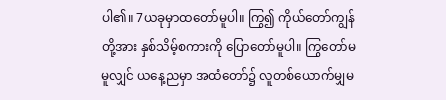ပါ၏။ 7ယခုမှာထတော်မူပါ။ ကြွ၍ ကိုယ်တော်ကျွန်တို့အား နှစ်သိမ့်စကားကို ပြောတော်မူပါ။ ကြွတော်မမူလျှင် ယနေ့ညမှာ အထံတော်၌ လူတစ်ယောက်မျှမ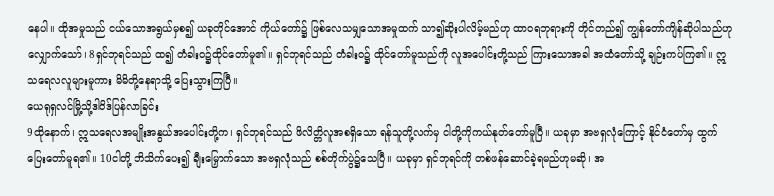နေပါ။ ထိုအမှုသည် ငယ်သောအရွယ်မှစ၍ ယခုတိုင်အောင် ကိုယ်တော်၌ ဖြစ်လေသမျှသောအမှုထက် သာ၍ဆိုးပါလိမ့်မည်ဟု ထာဝရဘုရားကို တိုင်တည်၍ ကျွန်တော်ကျိန်ဆိုပါသည်ဟု လျှောက်သော်၊ 8ရှင်ဘုရင်သည် ထ၍ တံခါးဝ၌ထိုင်တော်မူ၏။ ရှင်ဘုရင်သည် တံခါးဝ၌ ထိုင်တော်မူသည်ကို လူအပေါင်းတို့သည် ကြားသောအခါ အထံတော်သို့ ချဉ်းကပ်ကြ၏။ ဣသရေလလူများမူကား မိမိတို့နေရာသို့ ပြေးသွားကြပြီ။
ယေရုရှလင်မြို့သို့ဒါဝိဒ်ပြန်လာခြင်း
9ထိုနောက်၊ ဣသရေလအမျိုးအနွယ်အပေါင်းတို့က၊ ရှင်ဘုရင်သည် ဖိလိတ္တိလူအစရှိသော ရန်သူတို့လက်မှ ငါတို့ကိုကယ်နုတ်တော်မူပြီ။ ယခုမှာ အဗရှလုံကြောင့် နိုင်ငံတော်မှ ထွက်ပြေးတော်မူရ၏။ 10ငါတို့ ဘိသိက်ပေး၍ ချီးမြှောက်သော အဗရှလုံသည် စစ်တိုက်ပွဲ၌သေပြီ။ ယခုမှာ ရှင်ဘုရင်ကို တစ်ဖန်ဆောင်ခဲ့ရမည်ဟုမဆို၊ အ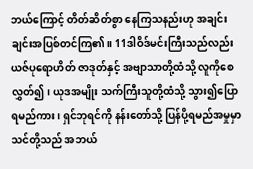ဘယ်ကြောင့် တိတ်ဆိတ်စွာ နေကြသနည်းဟု အချင်းချင်းအပြစ်တင်ကြ၏။ 11ဒါဝိဒ်မင်းကြီးသည်လည်း ယဇ်ပုရောဟိတ် ဇာဒုတ်နှင့် အဗျာသာတို့ထံသို့ လူကိုစေလွှတ်၍၊ ယုဒအမျိုး သက်ကြီးသူတို့ထံသို့ သွား၍ပြောရမည်ကား၊ ရှင်ဘုရင်ကို နန်းတော်သို့ ပြန်ပို့ရမည်အမှုမှာ သင်တို့သည် အဘယ်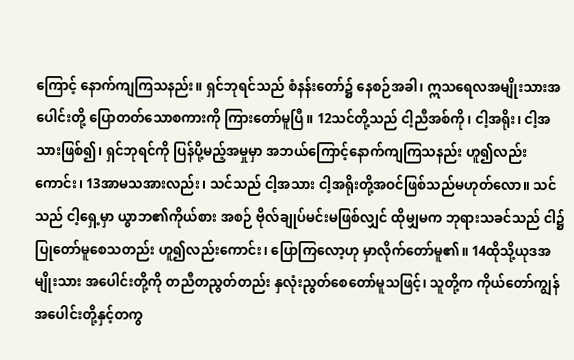ကြောင့် နောက်ကျကြသနည်း။ ရှင်ဘုရင်သည် စံနန်းတော်၌ နေစဉ်အခါ၊ ဣသရေလအမျိုးသားအပေါင်းတို့ ပြောတတ်သောစကားကို ကြားတော်မူပြီ။ 12သင်တို့သည် ငါ့ညီအစ်ကို၊ ငါ့အရိုး၊ ငါ့အသားဖြစ်၍၊ ရှင်ဘုရင်ကို ပြန်ပို့မည့်အမှုမှာ အဘယ်ကြောင့်နောက်ကျကြသနည်း ဟူ၍လည်းကောင်း၊ 13အာမသအားလည်း၊ သင်သည် ငါ့အသား ငါ့အရိုးတို့အဝင်ဖြစ်သည်မဟုတ်လော။ သင်သည် ငါ့ရှေ့မှာ ယွာဘ၏ကိုယ်စား အစဉ် ဗိုလ်ချုပ်မင်းမဖြစ်လျှင် ထိုမျှမက ဘုရားသခင်သည် ငါ၌ပြုတော်မူစေသတည်း ဟူ၍လည်းကောင်း၊ ပြောကြလော့ဟု မှာလိုက်တော်မူ၏။ 14ထိုသို့ယုဒအမျိုးသား အပေါင်းတို့ကို တညီတညွတ်တည်း နှလုံးညွတ်စေတော်မူသဖြင့်၊ သူတို့က ကိုယ်တော်ကျွန်အပေါင်းတို့နှင့်တကွ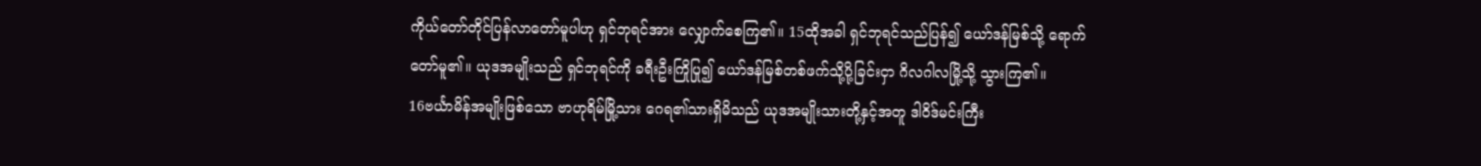ကိုယ်တော်တိုင်ပြန်လာတော်မူပါဟု ရှင်ဘုရင်အား လျှောက်စေကြ၏။ 15ထိုအခါ ရှင်ဘုရင်သည်ပြန်၍ ယော်ဒန်မြစ်သို့ ရောက်တော်မူ၏။ ယုဒအမျိုးသည် ရှင်ဘုရင်ကို ခရီးဦးကြိုပြု၍ ယော်ဒန်မြစ်တစ်ဖက်သို့ပို့ခြင်းငှာ ဂိလဂါလမြို့သို့ သွားကြ၏။
16ဗင်္ယာမိန်အမျိုးဖြစ်သော ဗာဟုရိမ်မြို့သား ဂေရ၏သားရှိမိသည် ယုဒအမျိုးသားတို့နှင့်အတူ ဒါဝိဒ်မင်းကြီး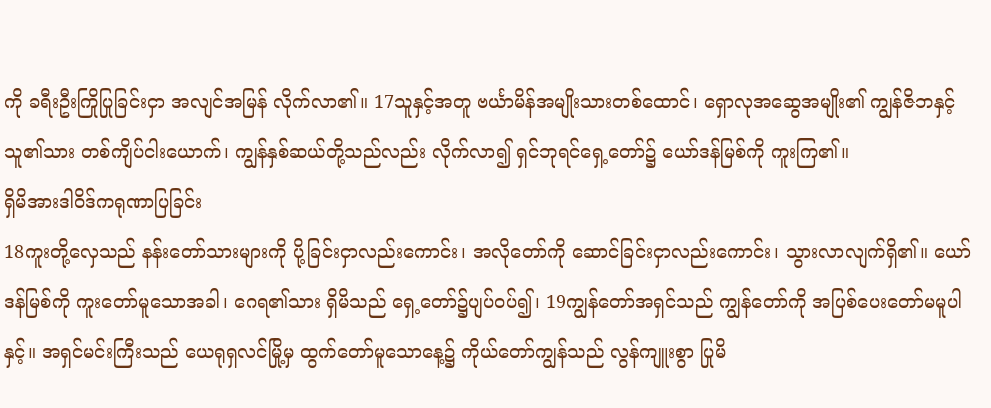ကို ခရီးဦးကြိုပြုခြင်းငှာ အလျင်အမြန် လိုက်လာ၏။ 17သူနှင့်အတူ ဗင်္ယာမိန်အမျိုးသားတစ်ထောင်၊ ရှောလုအဆွေအမျိုး၏ ကျွန်ဇိဘနှင့် သူ၏သား တစ်ကျိပ်ငါးယောက်၊ ကျွန်နှစ်ဆယ်တို့သည်လည်း လိုက်လာ၍ ရှင်ဘုရင်ရှေ့တော်၌ ယော်ဒန်မြစ်ကို ကူးကြ၏။
ရှိမိအားဒါဝိဒ်ကရုဏာပြခြင်း
18ကူးတို့လှေသည် နန်းတော်သားများကို ပို့ခြင်းငှာလည်းကောင်း၊ အလိုတော်ကို ဆောင်ခြင်းငှာလည်းကောင်း၊ သွားလာလျက်ရှိ၏။ ယော်ဒန်မြစ်ကို ကူးတော်မူသောအခါ၊ ဂေရ၏သား ရှိမိသည် ရှေ့တော်၌ပျပ်ဝပ်၍၊ 19ကျွန်တော်အရှင်သည် ကျွန်တော်ကို အပြစ်ပေးတော်မမူပါနှင့်။ အရှင်မင်းကြီးသည် ယေရုရှလင်မြို့မှ ထွက်တော်မူသောနေ့၌ ကိုယ်တော်ကျွန်သည် လွန်ကျူးစွာ ပြုမိ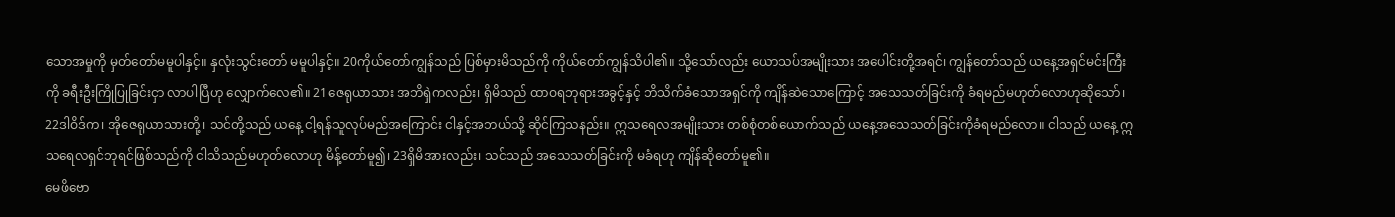သောအမှုကို မှတ်တော်မမူပါနှင့်။ နှလုံးသွင်းတော် မမူပါနှင့်။ 20ကိုယ်တော်ကျွန်သည် ပြစ်မှားမိသည်ကို ကိုယ်တော်ကျွန်သိပါ၏။ သို့သော်လည်း ယောသပ်အမျိုးသား အပေါင်းတို့အရင်၊ ကျွန်တော်သည် ယနေ့အရှင်မင်းကြီးကို ခရီးဦးကြိုပြုခြင်းငှာ လာပါပြီဟု လျှောက်လေ၏။ 21ဇေရုယာသား အဘိရှဲကလည်း၊ ရှိမိသည် ထာဝရဘုရားအခွင့်နှင့် ဘိသိက်ခံသောအရှင်ကို ကျိန်ဆဲသောကြောင့် အသေသတ်ခြင်းကို ခံရမည်မဟုတ်လောဟုဆိုသော်၊ 22ဒါဝိဒ်က၊ အိုဇေရုယာသားတို့၊ သင်တို့သည် ယနေ့ ငါ့ရန်သူလုပ်မည်အကြောင်း ငါနှင့်အဘယ်သို့ ဆိုင်ကြသနည်း။ ဣသရေလအမျိုးသား တစ်စုံတစ်ယောက်သည် ယနေ့အသေသတ်ခြင်းကိုခံရမည်လော။ ငါသည် ယနေ့ ဣသရေလရှင်ဘုရင်ဖြစ်သည်ကို ငါသိသည်မဟုတ်လောဟု မိန့်တော်မူ၍၊ 23ရှိမိအားလည်း၊ သင်သည် အသေသတ်ခြင်းကို မခံရဟု ကျိန်ဆိုတော်မူ၏။
မေဖိဗော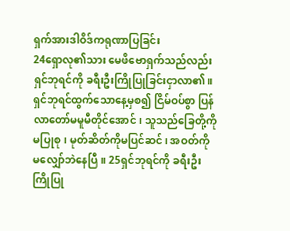ရှက်အားဒါဝိဒ်ကရုဏာပြခြင်း
24ရှောလု၏သား မေဖိဗောရှက်သည်လည်း ရှင်ဘုရင်ကို ခရီးဦးကြိုပြုခြင်းငှာလာ၏။ ရှင်ဘုရင်ထွက်သောနေ့မှစ၍ ငြိမ်ဝပ်စွာ ပြန်လာတော်မမူမီတိုင်အောင်၊ သူသည်ခြေတို့ကို မပြုစု၊ မုတ်ဆိတ်ကိုမပြင်ဆင်၊ အဝတ်ကို မလျှော်ဘဲနေပြီ။ 25ရှင်ဘုရင်ကို ခရီးဦးကြိုပြု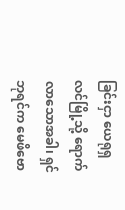ခြင်းငှာ ယေရုရှလင်မြို့သို့ ရောက်လာသောအခါ၊ ရှင်ဘုရင်က မေဖိဗော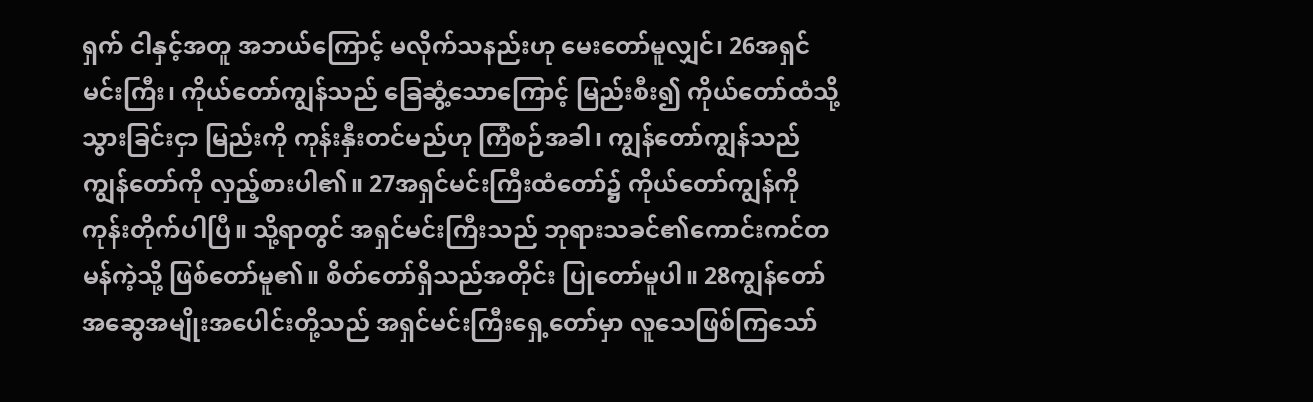ရှက် ငါနှင့်အတူ အဘယ်ကြောင့် မလိုက်သနည်းဟု မေးတော်မူလျှင်၊ 26အရှင်မင်းကြီး၊ ကိုယ်တော်ကျွန်သည် ခြေဆွံ့သောကြောင့် မြည်းစီး၍ ကိုယ်တော်ထံသို့သွားခြင်းငှာ မြည်းကို ကုန်းနှီးတင်မည်ဟု ကြံစဉ်အခါ၊ ကျွန်တော်ကျွန်သည် ကျွန်တော်ကို လှည့်စားပါ၏။ 27အရှင်မင်းကြီးထံတော်၌ ကိုယ်တော်ကျွန်ကို ကုန်းတိုက်ပါပြီ။ သို့ရာတွင် အရှင်မင်းကြီးသည် ဘုရားသခင်၏ကောင်းကင်တမန်ကဲ့သို့ ဖြစ်တော်မူ၏။ စိတ်တော်ရှိသည်အတိုင်း ပြုတော်မူပါ။ 28ကျွန်တော်အဆွေအမျိုးအပေါင်းတို့သည် အရှင်မင်းကြီးရှေ့တော်မှာ လူသေဖြစ်ကြသော်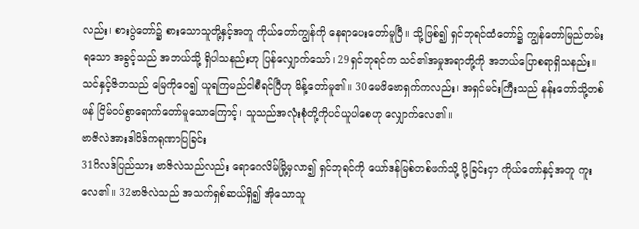လည်း၊ စားပွဲတော်၌ စားသောသူတို့နှင့်အတူ ကိုယ်တော်ကျွန်ကို နေရာပေးတော်မူပြီ။ သို့ဖြစ်၍ ရှင်ဘုရင်ထံတော်၌ ကျွန်တော်မြည်တမ်းရသော အခွင့်သည် အဘယ်သို့ ရှိပါသနည်းဟု ပြန်လျှောက်သော်၊ 29ရှင်ဘုရင်က သင်၏အမှုအရာတို့ကို အဘယ်ပြောစရာရှိသနည်း။ သင်နှင့်ဇိဘသည် မြေကိုဝေ၍ ယူရကြမည်ငါစီရင်ပြီဟု မိန့်တော်မူ၏။ 30မေဖိဗောရှက်ကလည်း၊ အရှင်မင်းကြီးသည် နန်းတော်သို့တစ်ဖန် ငြိမ်ဝပ်စွာရောက်တော်မူသောကြောင့်၊ သူသည်အလုံးစုံတို့ကိုပင်ယူပါစေဟု လျှောက်လေ၏။
ဗာဇိလဲအားဒါဝိဒ်ကရုဏာပြခြင်း
31ဂိလဒ်ပြည်သား ဗာဇိလဲသည်လည်း ရောဂေလိမ်မြို့မှလာ၍ ရှင်ဘုရင်ကို ယော်ဒန်မြစ်တစ်ဖက်သို့ ပို့ခြင်းငှာ ကိုယ်တော်နှင့်အတူ ကူးလေ၏။ 32ဗာဇိလဲသည် အသက်ရှစ်ဆယ်ရှိ၍ အိုသောသူ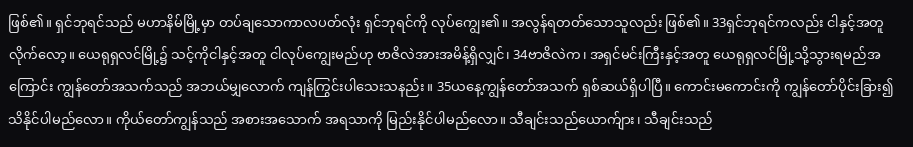ဖြစ်၏။ ရှင်ဘုရင်သည် မဟာနိမ်မြို့မှာ တပ်ချသောကာလပတ်လုံး ရှင်ဘုရင်ကို လုပ်ကျွေး၏။ အလွန်ရတတ်သောသူလည်း ဖြစ်၏။ 33ရှင်ဘုရင်ကလည်း ငါနှင့်အတူလိုက်လော့။ ယေရုရှလင်မြို့၌ သင့်ကိုငါနှင့်အတူ ငါလုပ်ကျွေးမည်ဟု ဗာဇိလဲအားအမိန့်ရှိလျှင်၊ 34ဗာဇိလဲက၊ အရှင်မင်းကြီးနှင့်အတူ ယေရုရှလင်မြို့သို့သွားရမည်အကြောင်း ကျွန်တော်အသက်သည် အဘယ်မျှလောက် ကျန်ကြွင်းပါသေးသနည်း။ 35ယနေ့ကျွန်တော်အသက် ရှစ်ဆယ်ရှိပါပြီ။ ကောင်းမကောင်းကို ကျွန်တော်ပိုင်းခြား၍ သိနိုင်ပါမည်လော။ ကိုယ်တော်ကျွန်သည် အစားအသောက် အရသာကို မြည်းနိုင်ပါမည်လော။ သီချင်းသည်ယောက်ျား၊ သီချင်းသည်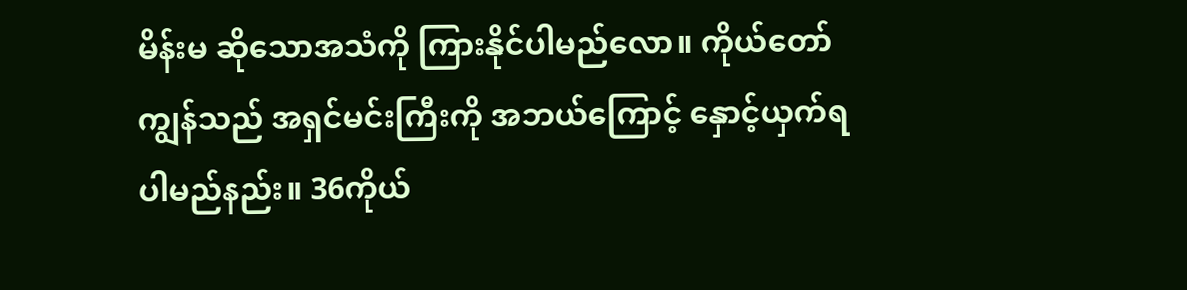မိန်းမ ဆိုသောအသံကို ကြားနိုင်ပါမည်လော။ ကိုယ်တော်ကျွန်သည် အရှင်မင်းကြီးကို အဘယ်ကြောင့် နှောင့်ယှက်ရပါမည်နည်း။ 36ကိုယ်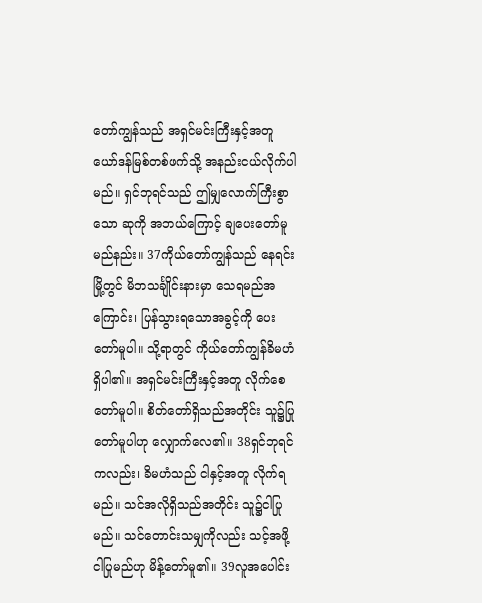တော်ကျွန်သည် အရှင်မင်းကြီးနှင့်အတူ ယော်ဒန်မြစ်တစ်ဖက်သို့ အနည်းငယ်လိုက်ပါမည်။ ရှင်ဘုရင်သည် ဤမျှလောက်ကြီးစွာသော ဆုကို အဘယ်ကြောင့် ချပေးတော်မူမည်နည်း။ 37ကိုယ်တော်ကျွန်သည် နေရင်းမြို့တွင် မိဘသင်္ချိုင်းနားမှာ သေရမည်အကြောင်း၊ ပြန်သွားရသောအခွင့်ကို ပေးတော်မူပါ။ သို့ရာတွင် ကိုယ်တော်ကျွန်ခိမဟံ ရှိပါ၏။ အရှင်မင်းကြီးနှင့်အတူ လိုက်စေတော်မူပါ။ စိတ်တော်ရှိသည်အတိုင်း သူ၌ပြုတော်မူပါဟု လျှောက်လေ၏။ 38ရှင်ဘုရင်ကလည်း၊ ခိမဟံသည် ငါနှင့်အတူ လိုက်ရမည်။ သင်အလိုရှိသည်အတိုင်း သူ၌ငါပြုမည်။ သင်တောင်းသမျှကိုလည်း သင့်အဖို့ ငါပြုမည်ဟု မိန့်တော်မူ၏။ 39လူအပေါင်း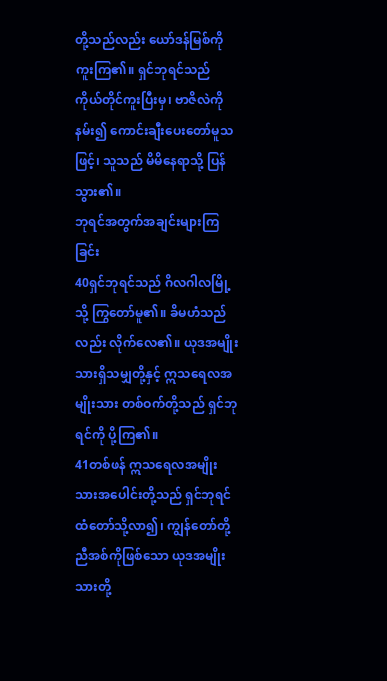တို့သည်လည်း ယော်ဒန်မြစ်ကို ကူးကြ၏။ ရှင်ဘုရင်သည် ကိုယ်တိုင်ကူးပြီးမှ၊ ဗာဇိလဲကိုနမ်း၍ ကောင်းချီးပေးတော်မူသဖြင့်၊ သူသည် မိမိနေရာသို့ ပြန်သွား၏။
ဘုရင်အတွက်အချင်းများကြခြင်း
40ရှင်ဘုရင်သည် ဂိလဂါလမြို့သို့ ကြွတော်မူ၏။ ခိမဟံသည်လည်း လိုက်လေ၏။ ယုဒအမျိုးသားရှိသမျှတို့နှင့် ဣသရေလအမျိုးသား တစ်ဝက်တို့သည် ရှင်ဘုရင်ကို ပို့ကြ၏။
41တစ်ဖန် ဣသရေလအမျိုးသားအပေါင်းတို့သည် ရှင်ဘုရင်ထံတော်သို့လာ၍၊ ကျွန်တော်တို့ ညီအစ်ကိုဖြစ်သော ယုဒအမျိုးသားတို့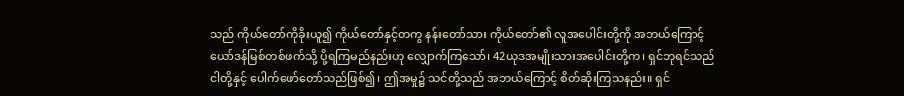သည် ကိုယ်တော်ကိုခိုးယူ၍ ကိုယ်တော်နှင့်တကွ နန်းတော်သား ကိုယ်တော်၏ လူအပေါင်းတို့ကို အဘယ်ကြောင့်ယော်ဒန်မြစ်တစ်ဖက်သို့ ပို့ရကြမည်နည်းဟု လျှောက်ကြသော်၊ 42ယုဒအမျိုးသားအပေါင်းတို့က၊ ရှင်ဘုရင်သည် ငါတို့နှင့် ပေါက်ဖော်တော်သည်ဖြစ်၍၊ ဤအမှု၌ သင်တို့သည် အဘယ်ကြောင့် စိတ်ဆိုးကြသနည်း။ ရှင်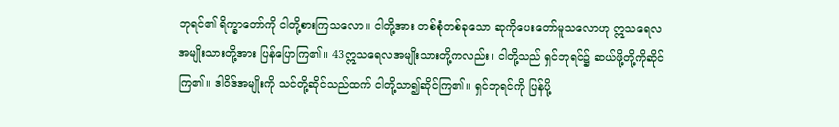ဘုရင်၏ ရိက္ခာတော်ကို ငါတို့စားကြသလော။ ငါတို့အား တစ်စုံတစ်ခုသော ဆုကိုပေးတော်မူသလောဟု ဣသရေလအမျိုးသားတို့အား ပြန်ပြောကြ၏။ 43ဣသရေလအမျိုးသားတို့ကလည်း၊ ငါတို့သည် ရှင်ဘုရင်၌ ဆယ်ဖို့တို့ကိုဆိုင်ကြ၏။ ဒါဝိဒ်အမျိုးကို သင်တို့ဆိုင်သည်ထက် ငါတို့သာ၍ဆိုင်ကြ၏။ ရှင်ဘုရင်ကို ပြန်ပို့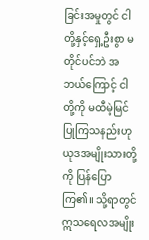ခြင်းအမှုတွင် ငါတို့နှင့်ရှေ့ဦးစွာ မတိုင်ပင်ဘဲ အဘယ်ကြောင့် ငါတို့ကို မထီမဲ့မြင်ပြုကြသနည်းဟု ယုဒအမျိုးသားတို့ကို ပြန်ပြောကြ၏။ သို့ရာတွင် ဣသရေလအမျိုး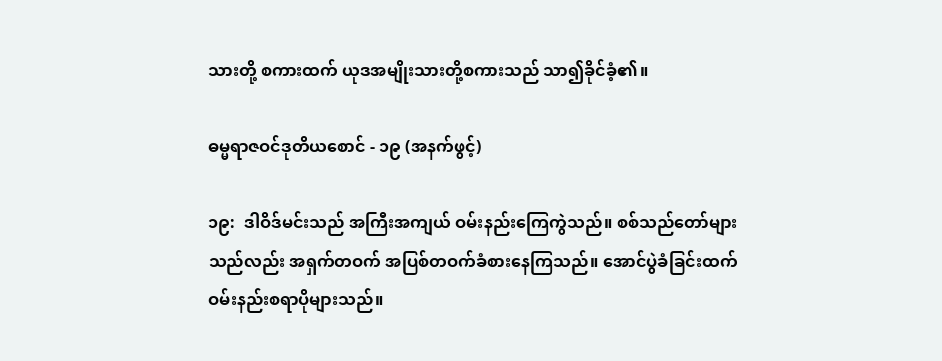သားတို့ စကားထက် ယုဒအမျိုးသားတို့စကားသည် သာ၍ခိုင်ခံ့၏။

ဓမ္မရာဇဝင်ဒုတိယစောင် - ၁၉ (အနက်ဖွင့်)

၁၉:  ဒါဝိဒ်မင်းသည် အကြီးအကျယ် ဝမ်းနည်းကြေကွဲသည်။ စစ်သည်တော်များသည်လည်း အရှက်တဝက် အပြစ်တဝက်ခံစားနေကြသည်။ အောင်ပွဲခံခြင်းထက် ဝမ်းနည်းစရာပိုများသည်။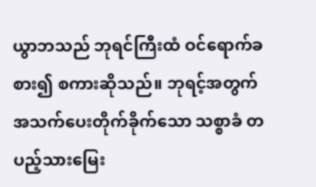ယွာဘသည် ဘုရင်ကြီးထံ ဝင်ရောက်ခစား၍ စကားဆိုသည်။ ဘုရင့်အတွက် အသက်ပေးတိုက်ခိုက်သော သစ္စာခံ တပည့်သားမြေး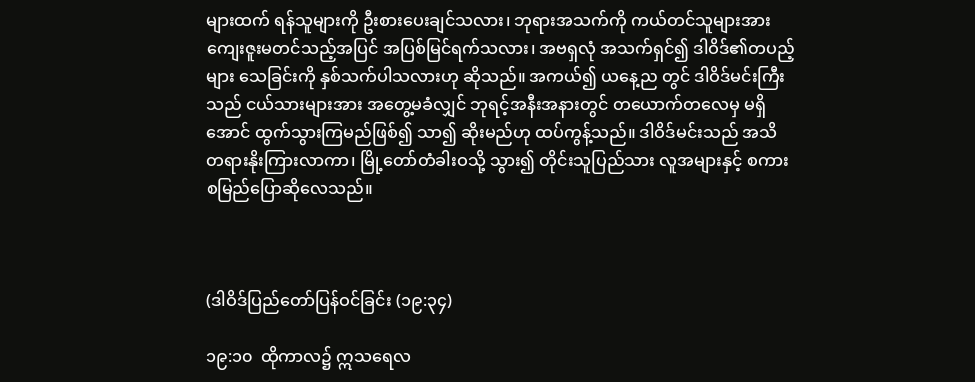များထက် ရန်သူများကို ဦးစားပေးချင်သလား၊ ဘုရားအသက်ကို ကယ်တင်သူများအား ကျေးဇူးမတင်သည့်အပြင် အပြစ်မြင်ရက်သလား၊ အဗရှလုံ အသက်ရှင်၍ ဒါဝိဒ်၏တပည့်များ သေခြင်းကို နှစ်သက်ပါသလားဟု ဆိုသည်။ အကယ်၍ ယနေ့ည တွင် ဒါဝိဒ်မင်းကြီးသည် ငယ်သားများအား အတွေ့မခံလျှင် ဘုရင့်အနီးအနားတွင် တယောက်တလေမှ မရှိအောင် ထွက်သွားကြမည်ဖြစ်၍ သာ၍ ဆိုးမည်ဟု ထပ်ကွန့်သည်။ ဒါဝိဒ်မင်းသည် အသိတရားနိုးကြားလာကာ၊ မြို့တော်တံခါးဝသို့ သွား၍ တိုင်းသူပြည်သား လူအများနှင့် စကားစမြည်ပြောဆိုလေသည်။



(ဒါဝိဒ်ပြည်တော်ပြန်ဝင်ခြင်း (၁၉:၃၄)

၁၉:၁၀  ထိုကာလ၌ ဣသရေလ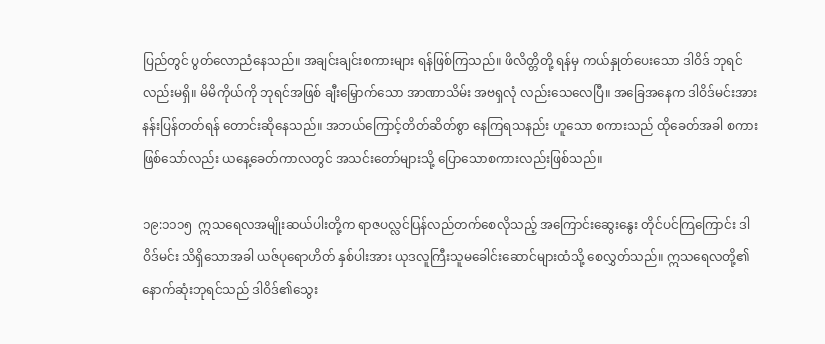ပြည်တွင် ပွတ်လောညံနေသည်။ အချင်းချင်းစကားများ ရန်ဖြစ်ကြသည်။ ဖိလိတ္တိတို့ ရန်မှ ကယ်နှုတ်ပေးသော ဒါဝိဒ် ဘုရင်လည်းမရှိ။ မိမိကိုယ်ကို ဘုရင်အဖြစ် ချီးမြှောက်သော အာဏာသိမ်း အဗရှလုံ လည်းသေလေပြီ။ အခြေအနေက ဒါဝိဒ်မင်းအား နန်းပြန်တတ်ရန် တောင်းဆိုနေသည်။ အဘယ်ကြောင့်တိတ်ဆိတ်စွာ နေကြရသနည်း ဟူသော စကားသည် ထိုခေတ်အခါ စကားဖြစ်သော်လည်း ယနေ့ခေတ်ကာလတွင် အသင်းတော်များသို့ ပြောသောစကားလည်းဖြစ်သည်။

၁၉:၁၁၁၅  ဣသရေလအမျိုးဆယ်ပါးတို့က ရာဇပလ္လင်ပြန်လည်တက်စေလိုသည့် အကြောင်းဆွေးနွေး တိုင်ပင်ကြကြောင်း ဒါဝိဒ်မင်း သိရှိသောအခါ ယဇ်ပုရောဟိတ် နှစ်ပါးအား ယုဒလူကြီးသူမခေါင်းဆောင်များထံသို့ စေလွှတ်သည်။ ဣသရေလတို့၏ နောက်ဆုံးဘုရင်သည် ဒါဝိဒ်၏သွေး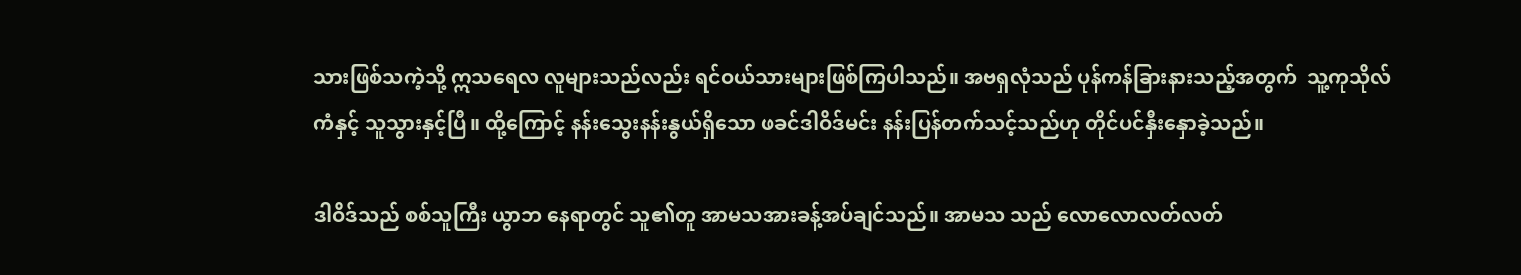သားဖြစ်သကဲ့သို့ ဣသရေလ လူများသည်လည်း ရင်ဝယ်သားများဖြစ်ကြပါသည်။ အဗရှလုံသည် ပုန်ကန်ခြားနားသည့်အတွက်  သူ့ကုသိုလ်ကံနှင့် သူသွားနှင့်ပြီ။ ထို့ကြောင့် နန်းသွေးနန်းနွယ်ရှိသော ဖခင်ဒါဝိဒ်မင်း နန်းပြန်တက်သင့်သည်ဟု တိုင်ပင်နှီးနှောခဲ့သည်။

ဒါဝိဒ်သည် စစ်သူကြီး ယွာဘ နေရာတွင် သူ၏တူ အာမသအားခန့်အပ်ချင်သည်။ အာမသ သည် လောလောလတ်လတ်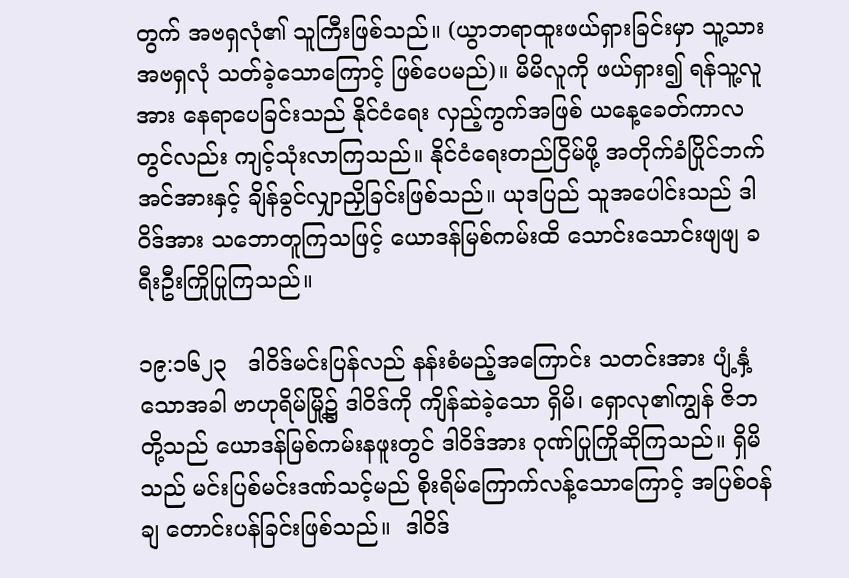တွက် အဗရှလုံ၏ သူကြီးဖြစ်သည်။ (ယွာဘရာထူးဖယ်ရှားခြင်းမှာ သူ့သား အဗရှလုံ သတ်ခဲ့သောကြောင့် ဖြစ်ပေမည်)။ မိမိလူကို ဖယ်ရှား၍ ရန်သူ့လူအား နေရာပေခြင်းသည် နိုင်ငံရေး လှည့်ကွက်အဖြစ် ယနေ့ခေတ်ကာလတွင်လည်း ကျင့်သုံးလာကြသည်။ နိုင်ငံရေးတည်ငြိမ်ဖို့ အတိုက်ခံပြိုင်ဘက် အင်အားနှင့် ချိန်ခွင်လျှာညှိခြင်းဖြစ်သည်။ ယုဒပြည် သူအပေါင်းသည် ဒါဝိဒ်အား သဘောတူကြသဖြင့် ယောဒန်မြစ်ကမ်းထိ သောင်းသောင်းဖျဖျ ခရီးဦးကြိုပြုကြသည်။

၁၉:၁၆၂၃   ဒါဝိဒ်မင်းပြန်လည် နန်းစံမည့်အကြောင်း သတင်းအား ပျံ့နှံ့သောအခါ ဗာဟုရိမ်မြို့၌ ဒါဝိဒ်ကို ကျိန်ဆဲခဲ့သော ရှိမိ၊ ရှောလု၏ကျွန် ဇိဘ တို့သည် ယောဒန်မြစ်ကမ်းနဖူးတွင် ဒါဝိဒ်အား ဂုဏ်ပြုကြိုဆိုကြသည်။ ရှိမိသည် မင်းပြစ်မင်းဒဏ်သင့်မည် စိုးရိမ်ကြောက်လန့်သောကြောင့် အပြစ်ဝန်ချ တောင်းပန်ခြင်းဖြစ်သည်။  ဒါဝိဒ်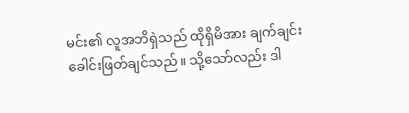မင်း၏ လူအဘိရှဲသည် ထိုရှိမိအား ချက်ချင်းခေါင်းဖြတ်ချင်သည်။ သို့သော်လည်း ဒါ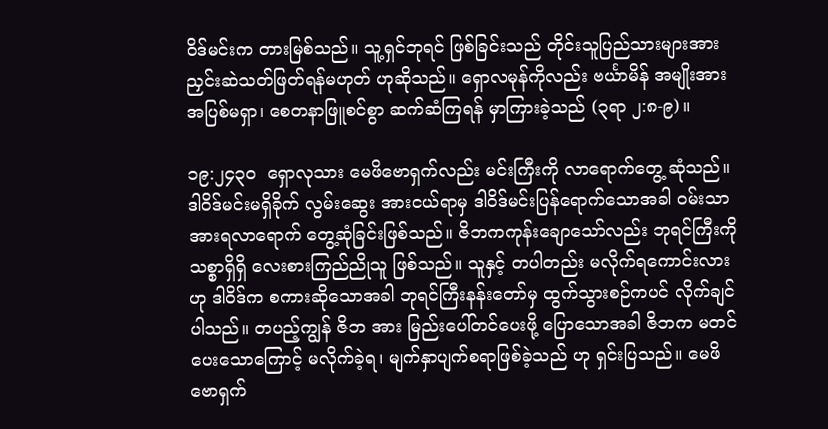ဝိဒ်မင်းက တားမြစ်သည်။ သူ့ရှင်ဘုရင် ဖြစ်ခြင်းသည် တိုင်းသူပြည်သားများအား ညှင်းဆဲသတ်ဖြတ်ရန်မဟုတ် ဟုဆိုသည်။ ရှောလမုန်ကိုလည်း ဗင်္ယာမိန် အမျိုးအား အပြစ်မရှာ၊ စေတနာဖြူစင်စွာ ဆက်ဆံကြရန် မှာကြားခဲ့သည် (၃ရာ ၂:၈-၉)။

၁၉:၂၄၃၀  ရှောလုသား မေဖိဗောရှက်လည်း မင်းကြီးကို လာရောက်တွေ့ ဆုံသည်။ ဒါဝိဒ်မင်းမရှိခိုက် လွမ်းဆွေး အားငယ်ရာမှ ဒါဝိဒ်မင်းပြန်ရောက်သောအခါ ဝမ်းသာအားရလာရောက် တွေ့ဆုံခြင်းဖြစ်သည်။ ဇိဘကကုန်းချောသော်လည်း ဘုရင်ကြီးကို သစ္စာရှိရှိ လေးစားကြည်ညိုသူ ဖြစ်သည်။ သူနှင့် တပါတည်း မလိုက်ရကောင်းလားဟု ဒါဝိဒ်က စကားဆိုသောအခါ ဘုရင်ကြီးနန်းတော်မှ ထွက်သွားစဉ်ကပင် လိုက်ချင်ပါသည်။ တပည့်ကျွန် ဇိဘ အား မြည်းပေါ်တင်ပေးဖို့ ပြောသောအခါ ဇိဘက မတင်ပေးသောကြောင့် မလိုက်ခဲ့ရ၊ မျက်နှာပျက်စရာဖြစ်ခဲ့သည် ဟု ရှင်းပြသည်။ မေဖိဗောရှက်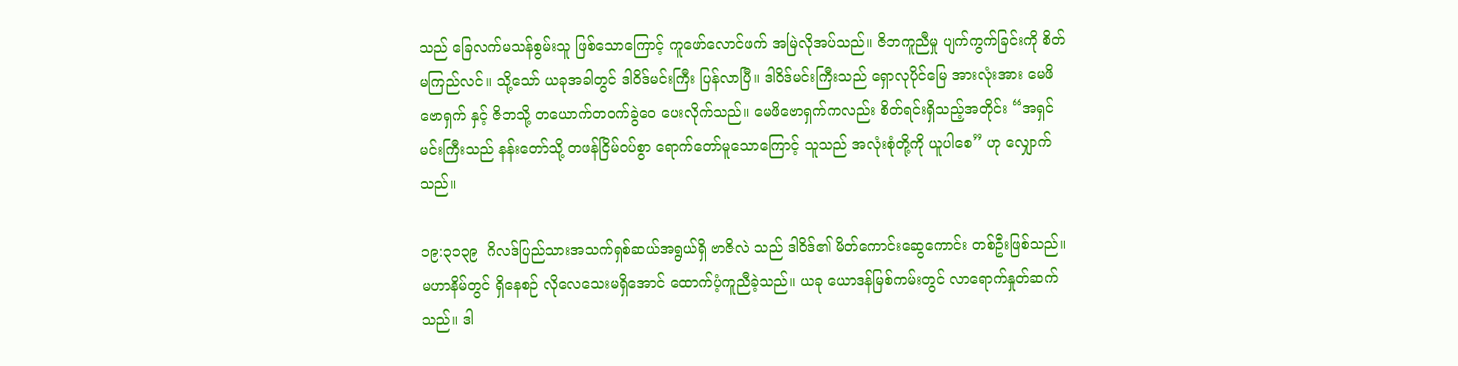သည် ခြေလက်မသန်စွမ်းသူ ဖြစ်သောကြောင့် ကူဖော်လောင်ဖက် အမြဲလိုအပ်သည်။ ဇိဘကူညီမှု ပျက်ကွက်ခြင်းကို စိတ်မကြည်လင်။ သို့သော် ယခုအခါတွင် ဒါဝိဒ်မင်းကြီး ပြန်လာပြီ။ ဒါဝိဒ်မင်းကြီးသည် ရှောလုပိုင်မြေ အားလုံးအား မေဖိဗောရှက် နှင့် ဇိဘသို့ တယောက်တဝက်ခွဲဝေ ပေးလိုက်သည်။ မေဖိဗောရှက်ကလည်း စိတ်ရင်းရှိသည့်အတိုင်း “အရှင်မင်းကြီးသည် နန်းတော်သို့ တဖန်ငြိမ်ဝပ်စွာ ရောက်တော်မူသောကြောင့် သူသည် အလုံးစုံတို့ကို ယူပါစေ” ဟု လျှောက်သည်။

၁၉:၃၁၃၉  ဂိလဒ်ပြည်သားအသက်ရှစ်ဆယ်အရွယ်ရှိ ဗာဇိလဲ သည် ဒါဝိဒ်၏ မိတ်ကောင်းဆွေကောင်း တစ်ဦးဖြစ်သည်။ မဟာနိမ်တွင် ရှိနေစဉ် လိုလေသေးမရှိအောင် ထောက်ပံ့ကူညီခဲ့သည်။ ယခု ယောဒန်မြစ်ကမ်းတွင် လာရောက်နှုတ်ဆက်သည်။ ဒါ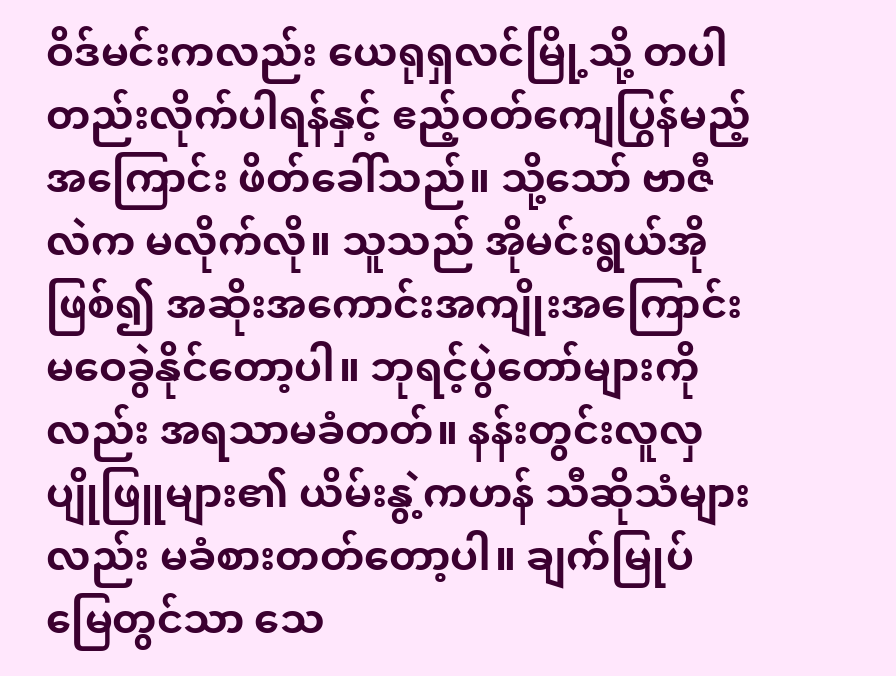ဝိဒ်မင်းကလည်း ယေရုရှလင်မြို့သို့ တပါတည်းလိုက်ပါရန်နှင့် ဧည့်ဝတ်ကျေပြွန်မည့်အကြောင်း ဖိတ်ခေါ်သည်။ သို့သော် ဗာဇီလဲက မလိုက်လို။ သူသည် အိုမင်းရွယ်အိုဖြစ်၍ အဆိုးအကောင်းအကျိုးအကြောင်း မဝေခွဲနိုင်တော့ပါ။ ဘုရင့်ပွဲတော်များကိုလည်း အရသာမခံတတ်။ နန်းတွင်းလူလှပျိုဖြူများ၏ ယိမ်းနွဲ့ကဟန် သီဆိုသံများလည်း မခံစားတတ်တော့ပါ။ ချက်မြုပ်မြေတွင်သာ သေ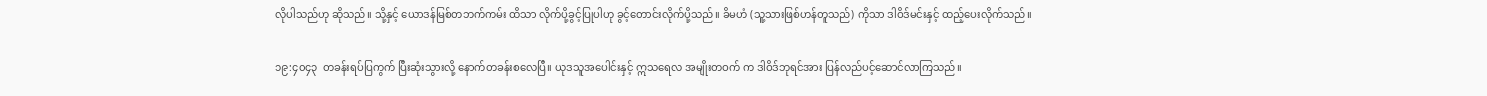လိုပါသည်ဟု ဆိုသည်။ သို့နှင့် ယောဒန်မြစ်တဘက်ကမ်း ထိသာ လိုက်ပို့ခွင့်ပြုပါဟု ခွင့်တောင်းလိုက်ပို့သည်။ ခိမဟံ (သူ့သားဖြစ်ဟန်တူသည်) ကိုသာ ဒါဝိဒ်မင်းနှင့် ထည့်ပေးလိုက်သည်။

၁၉:၄၀၄၃  တခန်းရပ်ပြကွက် ပြီးဆုံးသွားလို့ နောက်တခန်းစလေပြီ။ ယုဒသူအပေါင်းနှင့် ဣသရေလ အမျိုးတဝက် က ဒါဝိဒ်ဘုရင်အား ပြန်လည်ပင့်ဆောင်လာကြသည်။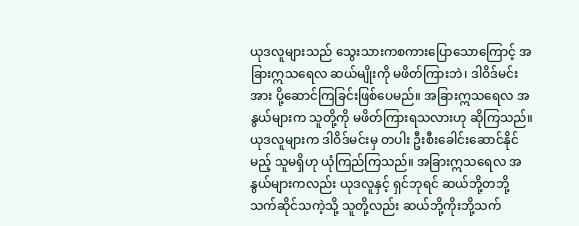ယုဒလူများသည် သွေးသားကစကားပြောသောကြောင့် အခြားဣသရေလ ဆယ်မျိုးကို မဖိတ်ကြားဘဲ၊ ဒါဝိဒ်မင်းအား ပို့ဆောင်ကြခြင်းဖြစ်ပေမည်။ အခြားဣသရေလ အနွယ်များက သူတို့ကို မဖိတ်ကြားရသလားဟု ဆိုကြသည်။ ယုဒလူများက ဒါဝိဒ်မင်းမှ တပါး ဦးစီးခေါင်းဆောင်နိုင်မည့် သူမရှိဟု ယုံကြည်ကြသည်။ အခြားဣသရေလ အနွယ်များကလည်း ယုဒလူနှင့် ရှင်ဘုရင် ဆယ်ဘို့တဘို့ သက်ဆိုင်သကဲ့သို့ သူတို့လည်း ဆယ်ဘို့ကိုးဘို့သက်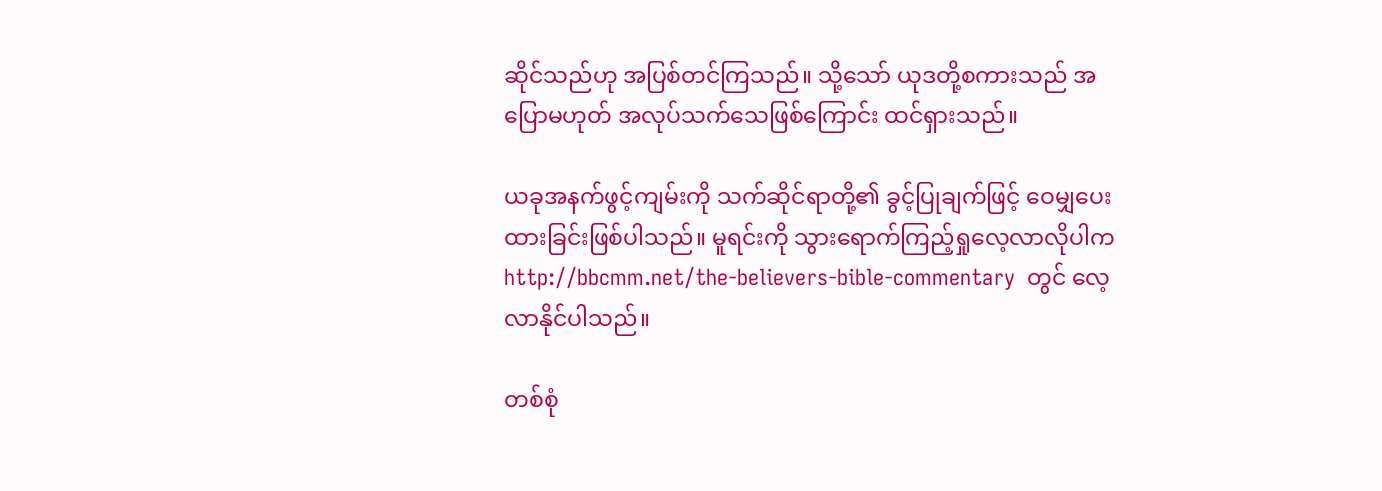ဆိုင်သည်ဟု အပြစ်တင်ကြသည်။ သို့သော် ယုဒတို့စကားသည် အပြောမဟုတ် အလုပ်သက်သေဖြစ်ကြောင်း ထင်ရှားသည်။

ယခုအနက်ဖွင့်ကျမ်းကို သက်ဆိုင်ရာတို့၏ ခွင့်ပြုချက်ဖြင့် ဝေမျှပေးထားခြင်းဖြစ်ပါသည်။ မူရင်းကို သွားရောက်ကြည့်ရှုလေ့လာလိုပါက  http://bbcmm.net/the-believers-bible-commentary  တွင် လေ့လာနိုင်ပါသည်။

တစ်စုံ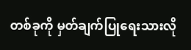တစ်ခုကို မှတ်ချက်ပြုရေးသားလို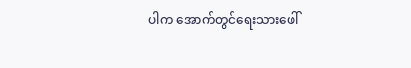ပါက အောက်တွင်ရေးသားဖေါ်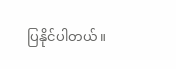ပြနိုင်ပါတယ်။